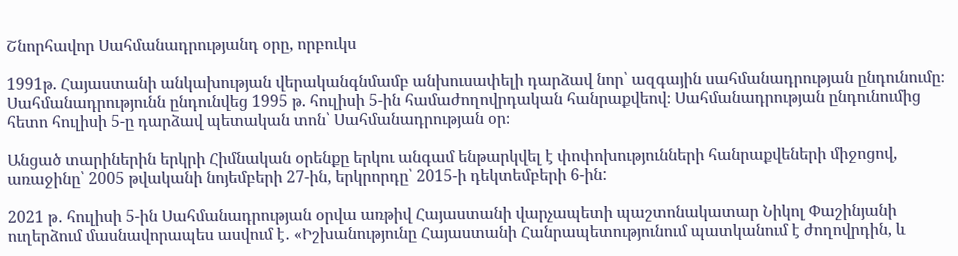Շնորհավոր Սահմանադրությանդ օրը, որբուկս

1991թ. Հայաստանի անկախության վերականգնմամբ անխուսափելի դարձավ նոր՝ ազգային սահմանադրության ընդունումը։ Սահմանադրությունն ընդունվեց 1995 թ. հուլիսի 5-ին համաժողովրդական հանրաքվեով։ Սահմանադրության ընդունումից հետո հուլիսի 5-ը դարձավ պետական տոն՝ Սահմանադրության օր։

Անցած տարիներին երկրի Հիմնական օրենքը երկու անգամ ենթարկվել է փոփոխությունների հանրաքվեների միջոցով, առաջինը՝ 2005 թվականի նոյեմբերի 27-ին, երկրորդը՝ 2015-ի դեկտեմբերի 6-ին:

2021 թ․ հուլիսի 5-ին Սահմանադրության օրվա առթիվ Հայաստանի վարչապետի պաշտոնակատար Նիկոլ Փաշինյանի ուղերձում մասնավորապես ասվում է․ «Իշխանությունը Հայաստանի Հանրապետությունում պատկանում է ժողովրդին, և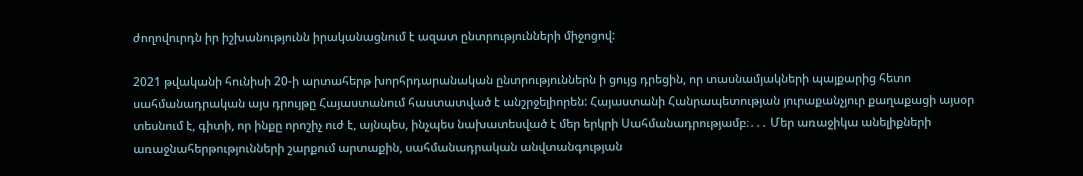ժողովուրդն իր իշխանությունն իրականացնում է ազատ ընտրությունների միջոցով:

2021 թվականի հունիսի 20-ի արտահերթ խորհրդարանական ընտրություններն ի ցույց դրեցին, որ տասնամյակների պայքարից հետո սահմանադրական այս դրույթը Հայաստանում հաստատված է անշրջելիորեն: Հայաստանի Հանրապետության յուրաքանչյուր քաղաքացի այսօր տեսնում է, գիտի, որ ինքը որոշիչ ուժ է, այնպես, ինչպես նախատեսված է մեր երկրի Սահմանադրությամբ։․․․ Մեր առաջիկա անելիքների առաջնահերթությունների շարքում արտաքին, սահմանադրական անվտանգության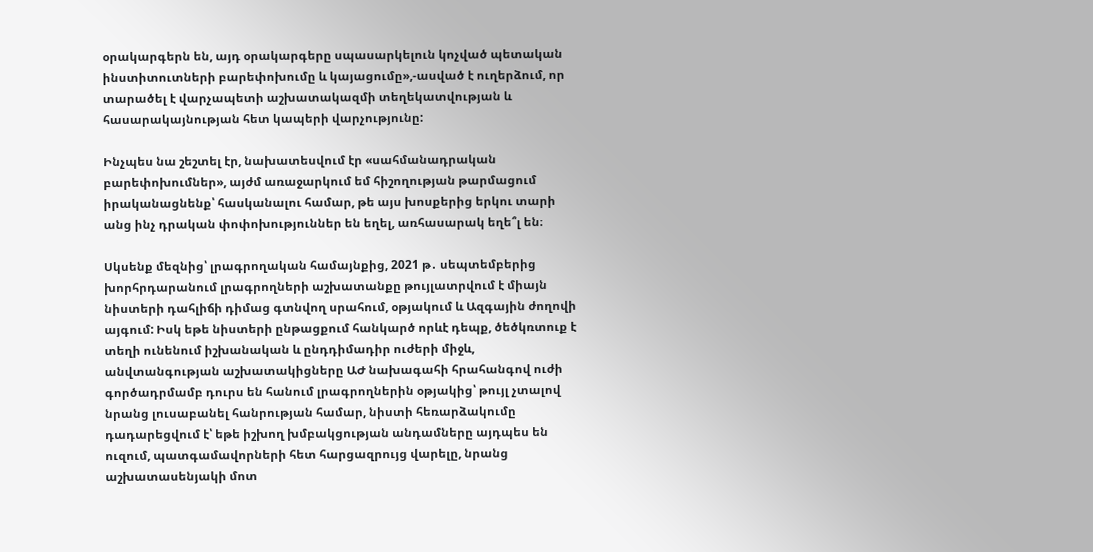օրակարգերն են, այդ օրակարգերը սպասարկելուն կոչված պետական ինստիտուտների բարեփոխումը և կայացումը»,-ասված է ուղերձում, որ տարածել է վարչապետի աշխատակազմի տեղեկատվության և հասարակայնության հետ կապերի վարչությունը:

Ինչպես նա շեշտել էր, նախատեսվում էր «սահմանադրական բարեփոխումներ», այժմ առաջարկում եմ հիշողության թարմացում իրականացնենք՝ հասկանալու համար, թե այս խոսքերից երկու տարի անց ինչ դրական փոփոխություններ են եղել, առհասարակ եղե՞լ են։

Սկսենք մեզնից՝ լրագրողական համայնքից, 2021 թ․ սեպտեմբերից խորհրդարանում լրագրողների աշխատանքը թույլատրվում է միայն նիստերի դահլիճի դիմաց գտնվող սրահում, օթյակում և Ազգային ժողովի այգում: Իսկ եթե նիստերի ընթացքում հանկարծ որևէ դեպք, ծեծկռտուք է տեղի ունենում իշխանական և ընդդիմադիր ուժերի միջև, անվտանգության աշխատակիցները ԱԺ նախագահի հրահանգով ուժի գործադրմամբ դուրս են հանում լրագրողներին օթյակից՝ թույլ չտալով նրանց լուսաբանել հանրության համար, նիստի հեռարձակումը դադարեցվում է՝ եթե իշխող խմբակցության անդամները այդպես են ուզում, պատգամավորների հետ հարցազրույց վարելը, նրանց աշխատասենյակի մոտ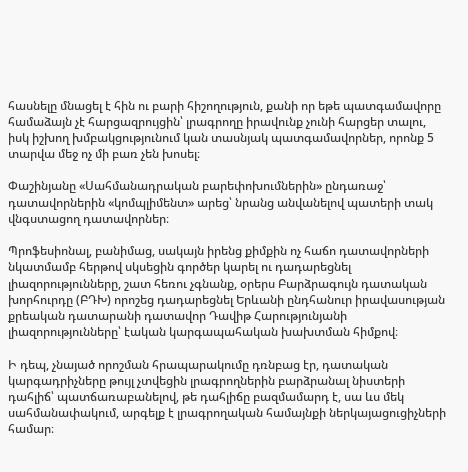հասնելը մնացել է հին ու բարի հիշողություն, քանի որ եթե պատգամավորը համաձայն չէ հարցազրույցին՝ լրագրողը իրավունք չունի հարցեր տալու, իսկ իշխող խմբակցությունում կան տասնյակ պատգամավորներ, որոնք 5 տարվա մեջ ոչ մի բառ չեն խոսել։

Փաշինյանը «Սահմանադրական բարեփոխումներին» ընդառաջ՝ դատավորներին «կոմպլիմենտ» արեց՝ նրանց անվանելով պատերի տակ վնգստացող դատավորներ։

Պրոֆեսիոնալ, բանիմաց, սակայն իրենց քիմքին ոչ հաճո դատավորների նկատմամբ հերթով սկսեցին գործեր կարել ու դադարեցնել լիազորությունները, շատ հեռու չգնանք, օրերս Բարձրագույն դատական խորհուրդը (ԲԴԽ) որոշեց դադարեցնել Երևանի ընդհանուր իրավասության քրեական դատարանի դատավոր Դավիթ Հարությունյանի լիազորությունները՝ էական կարգապահական խախտման հիմքով։

Ի դեպ, չնայած որոշման հրապարակումը դռնբաց էր, դատական կարգադրիչները թույլ չտվեցին լրագրողներին բարձրանալ նիստերի դահլիճ՝ պատճառաբանելով, թե դահլիճը բազմամարդ է, սա ևս մեկ սահմանափակում, արգելք է լրագրողական համայնքի ներկայացուցիչների համար։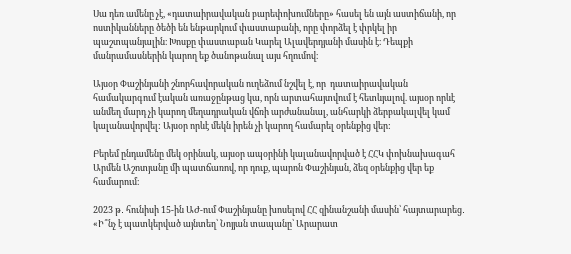Սա դեռ ամենը չէ, «դատաիրավական բարեփոխումները» հասել են այն աստիճանի, որ ոստիկանները ծեծի են ենթարկում փաստաբանի, որը փորձել է փրկել իր պաշտպանյալին։ Խոսքը փաստաբան Կարել Ալավերդյանի մասին է։ Դեպքի մանրամասներին կարող եք ծանոթանալ այս հղումով։

Այսօր Փաշինյանի շնորհավորական ուղեձում նշվել է, որ  դատաիրավական համակարգում էական առաջընթաց կա, որն արտահայտվում է հետևյալով. այսօր որևէ անմեղ մարդ չի կարող մեղադրական վճռի արժանանալ, անհարկի ձերբակալվել կամ կալանավորվել: Այսօր որևէ մեկն իրեն չի կարող համարել օրենքից վեր:

Բերեմ ընդամենը մեկ օրինակ, այսօր ապօրինի կալանավորված է ՀՀԿ փոխնախագահ Արմեն Աշոտյանը մի պատճառով, որ դուք, պարոն Փաշինյան, ձեզ օրենքից վեր եք համարում։

2023 թ․ հունիսի 15-ին ԱԺ-ում Փաշինյանը խոսելով ՀՀ զինանշանի մասին՝ հայտարարեց․ «Ի՞նչ է պատկերված այնտեղ՝ Նոյյան տապանը՝ Արարատ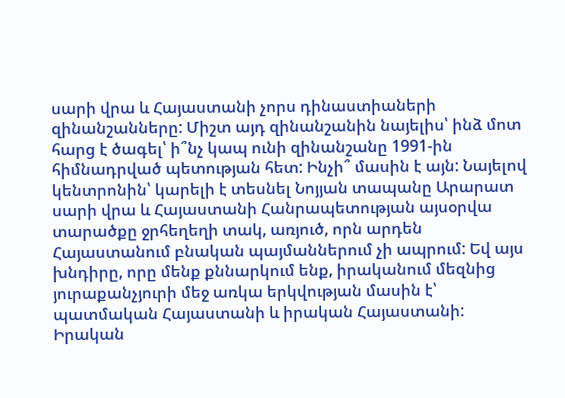սարի վրա և Հայաստանի չորս դինաստիաների զինանշանները: Միշտ այդ զինանշանին նայելիս՝ ինձ մոտ հարց է ծագել՝ ի՞նչ կապ ունի զինանշանը 1991-ին հիմնադրված պետության հետ: Ինչի՞ մասին է այն: Նայելով կենտրոնին՝ կարելի է տեսնել Նոյյան տապանը Արարատ սարի վրա և Հայաստանի Հանրապետության այսօրվա տարածքը ջրհեղեղի տակ, առյուծ, որն արդեն Հայաստանում բնական պայմաններում չի ապրում: Եվ այս խնդիրը, որը մենք քննարկում ենք, իրականում մեզնից յուրաքանչյուրի մեջ առկա երկվության մասին է՝ պատմական Հայաստանի և իրական Հայաստանի: Իրական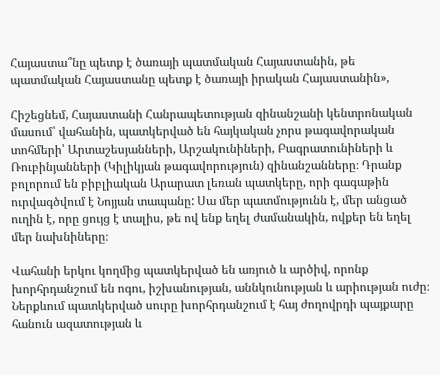Հայաստա՞նը պետք է ծառայի պատմական Հայաստանին, թե պատմական Հայաստանը պետք է ծառայի իրական Հայաստանին»,

Հիշեցնեմ, Հայաստանի Հանրապետության զինանշանի կենտրոնական մասում՝ վահանին, պատկերված են հայկական չորս թագավորական տոհմերի՝ Արտաշեսյանների, Արշակունիների, Բագրատունիների և Ռուբինյանների (Կիլիկյան թագավորություն) զինանշանները։ Դրանք բոլորում են բիբլիական Արարատ լեռան պատկերը, որի գագաթին ուրվագծվում է Նոյյան տապանը: Սա մեր պատմությունն է, մեր անցած ուղին է, որը ցույց է տալիս, թե ով ենք եղել ժամանակին, ովքեր են եղել մեր նախնիները։

Վահանի երկու կողմից պատկերված են առյուծ և արծիվ, որոնք խորհրդանշում են ոգու, իշխանության, աննկունության և արիության ուժը։ Ներքևում պատկերված սուրը խորհրդանշում է հայ ժողովրդի պայքարը հանուն ազատության և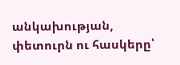անկախության, փետուրն ու հասկերը՝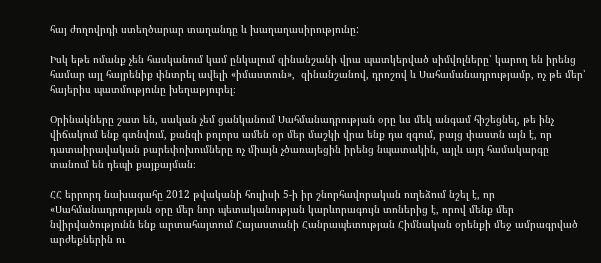հայ ժողովրդի ստեղծարար տաղանդը և խաղաղասիրությունը:

Իսկ եթե ոմանք չեն հասկանում կամ ընկալում զինանշանի վրա պատկերված սիմվոլները՝ կարող են իրենց համար այլ հայրենիք փնտրել ավելի «իմաստուն»,  զինանշանով, դրոշով և Սահամանադրությամբ, ոչ թե մեր՝ հայերիս պատմությունը խեղաթյուրել։

Օրինակները շատ են, սական չեմ ցանկանում Սահմանադրության օրը ևս մեկ անգամ հիշեցնել, թե ինչ վիճակում ենք գտնվում, քանզի բոլորս ամեն օր մեր մաշկի վրա ենք դա զգում, բայց փաստն այն է, որ դատաիրավական բարեփոխումները ոչ միայն չծառայեցին իրենց նպատակին, այլև այդ համակարգը տանում են դեպի քայքայման։

ՀՀ երրորդ նախագահը 2012 թվականի հուլիսի 5-ի իր շնորհավորական ուղեձում նշել է, որ «Սահմանադրության օրը մեր նոր պետականության կարևորագույն տոներից է, որով մենք մեր նվիրվածությունն ենք արտահայտում Հայաստանի Հանրապետության Հիմնական օրենքի մեջ ամրագրված արժեքներին ու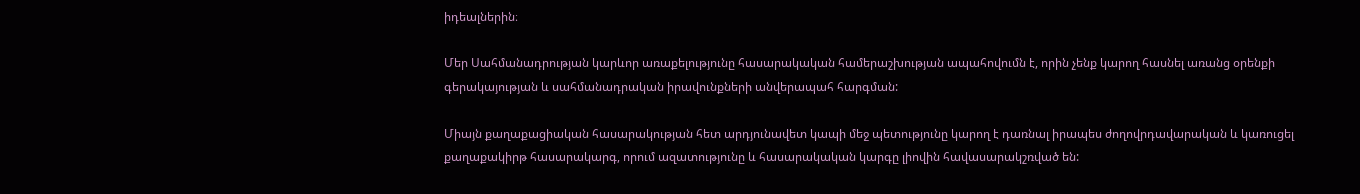իդեալներին։

Մեր Սահմանադրության կարևոր առաքելությունը հասարակական համերաշխության ապահովումն է, որին չենք կարող հասնել առանց օրենքի գերակայության և սահմանադրական իրավունքների անվերապահ հարգման:

Միայն քաղաքացիական հասարակության հետ արդյունավետ կապի մեջ պետությունը կարող է դառնալ իրապես ժողովրդավարական և կառուցել քաղաքակիրթ հասարակարգ, որում ազատությունը և հասարակական կարգը լիովին հավասարակշռված են: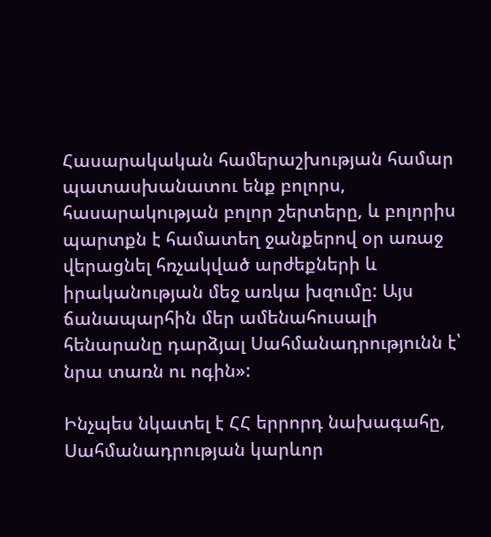Հասարակական համերաշխության համար պատասխանատու ենք բոլորս, հասարակության բոլոր շերտերը, և բոլորիս պարտքն է համատեղ ջանքերով օր առաջ վերացնել հռչակված արժեքների և իրականության մեջ առկա խզումը: Այս ճանապարհին մեր ամենահուսալի հենարանը դարձյալ Սահմանադրությունն է՝ նրա տառն ու ոգին»:

Ինչպես նկատել է ՀՀ երրորդ նախագահը, Սահմանադրության կարևոր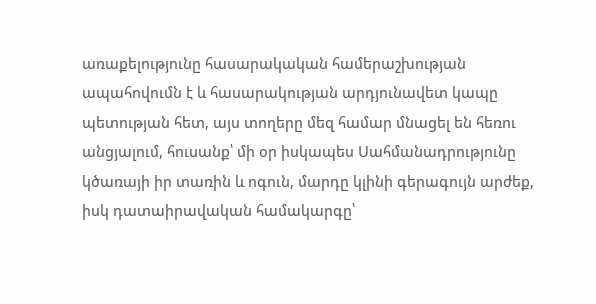առաքելությունը հասարակական համերաշխության ապահովումն է և հասարակության արդյունավետ կապը պետության հետ, այս տողերը մեզ համար մնացել են հեռու անցյալում, հուսանք՝ մի օր իսկապես Սահմանադրությունը կծառայի իր տառին և ոգուն, մարդը կլինի գերագույն արժեք, իսկ դատաիրավական համակարգը՝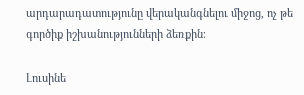արդարադատությունը վերականգնելու միջոց, ոչ թե գործիք իշխանությունների ձեռքին։

Լուսինե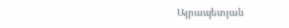Այրապետյան